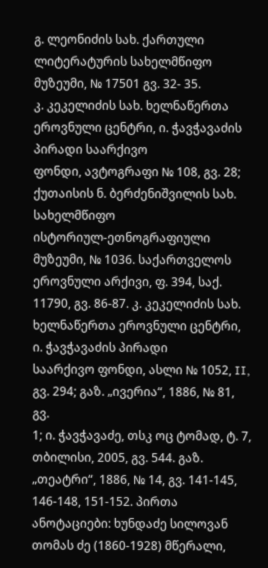გ. ლეონიძის სახ. ქართული ლიტერატურის სახელმწიფო მუზეუმი, № 17501 გვ. 32- 35.
კ. კეკელიძის სახ. ხელნაწერთა ეროვნული ცენტრი, ი. ჭავჭავაძის პირადი საარქივო
ფონდი, ავტოგრაფი № 108, გვ. 28; ქუთაისის ნ. ბერძენიშვილის სახ. სახელმწიფო
ისტორიულ-ეთნოგრაფიული მუზეუმი, № 1036. საქართველოს ეროვნული არქივი, ფ. 394, საქ. 11790, გვ. 86-87. კ. კეკელიძის სახ. ხელნაწერთა ეროვნული ცენტრი, ი. ჭავჭავაძის პირადი
საარქივო ფონდი, ასლი № 1052, II, გვ. 294; გაზ. „ივერია“, 1886, № 81, გვ.
1; ი. ჭავჭავაძე, თსკ ოც ტომად, ტ. 7, თბილისი, 2005, გვ. 544. გაზ. „თეატრი“, 1886, № 14, გვ. 141-145, 146-148, 151-152. პირთა ანოტაციები: ხუნდაძე სილოვან თომას ძე (1860-1928) მწერალი,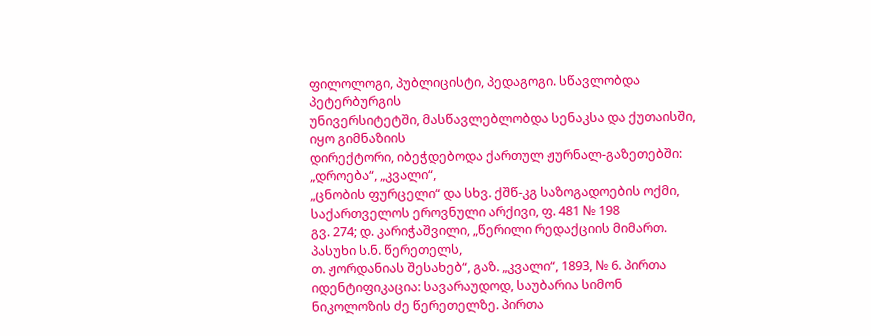ფილოლოგი, პუბლიცისტი, პედაგოგი. სწავლობდა პეტერბურგის
უნივერსიტეტში, მასწავლებლობდა სენაკსა და ქუთაისში, იყო გიმნაზიის
დირექტორი, იბეჭდებოდა ქართულ ჟურნალ-გაზეთებში: „დროება“, „კვალი“,
„ცნობის ფურცელი“ და სხვ. ქშწ-კგ საზოგადოების ოქმი, საქართველოს ეროვნული არქივი, ფ. 481 № 198
გვ. 274; დ. კარიჭაშვილი, „წერილი რედაქციის მიმართ. პასუხი ს.ნ. წერეთელს,
თ. ჟორდანიას შესახებ“, გაზ. „კვალი“, 1893, № 6. პირთა იდენტიფიკაცია: სავარაუდოდ, საუბარია სიმონ ნიკოლოზის ძე წერეთელზე. პირთა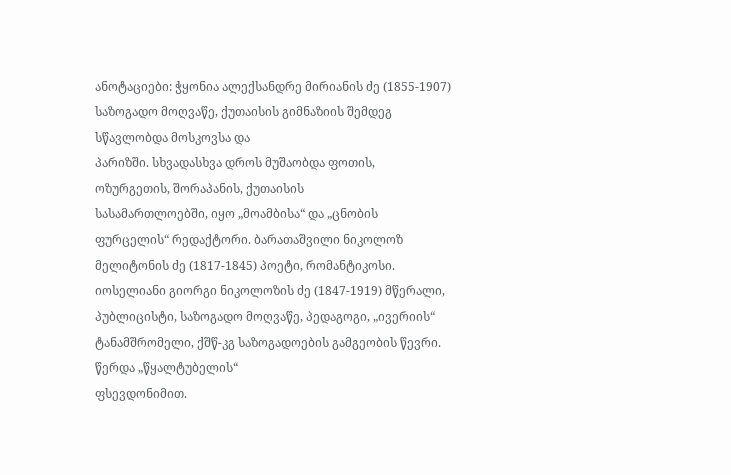ანოტაციები: ჭყონია ალექსანდრე მირიანის ძე (1855-1907) საზოგადო მოღვაწე, ქუთაისის გიმნაზიის შემდეგ სწავლობდა მოსკოვსა და
პარიზში. სხვადასხვა დროს მუშაობდა ფოთის, ოზურგეთის, შორაპანის, ქუთაისის
სასამართლოებში, იყო „მოამბისა“ და „ცნობის ფურცელის“ რედაქტორი. ბარათაშვილი ნიკოლოზ მელიტონის ძე (1817-1845) პოეტი, რომანტიკოსი. იოსელიანი გიორგი ნიკოლოზის ძე (1847-1919) მწერალი, პუბლიცისტი, საზოგადო მოღვაწე, პედაგოგი, „ივერიის“
ტანამშრომელი, ქშწ-კგ საზოგადოების გამგეობის წევრი. წერდა „წყალტუბელის“
ფსევდონიმით.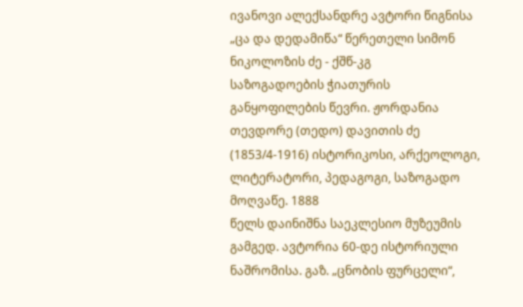ივანოვი ალექსანდრე ავტორი წიგნისა „ცა და დედამიწა“ წერეთელი სიმონ ნიკოლოზის ძე - ქშწ-კგ
საზოგადოების ჭიათურის განყოფილების წევრი. ჟორდანია თევდორე (თედო) დავითის ძე (1853/4-1916) ისტორიკოსი, არქეოლოგი, ლიტერატორი, პედაგოგი, საზოგადო მოღვაწე. 1888
წელს დაინიშნა საეკლესიო მუზეუმის გამგედ. ავტორია 60-დე ისტორიული
ნაშრომისა. გაზ. „ცნობის ფურცელი“,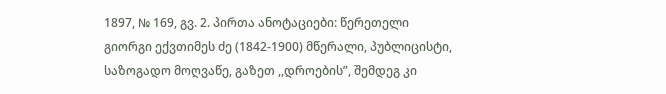1897, № 169, გვ. 2. პირთა ანოტაციები: წერეთელი გიორგი ექვთიმეს ძე (1842-1900) მწერალი, პუბლიცისტი, საზოგადო მოღვაწე, გაზეთ ,,დროების”, შემდეგ კი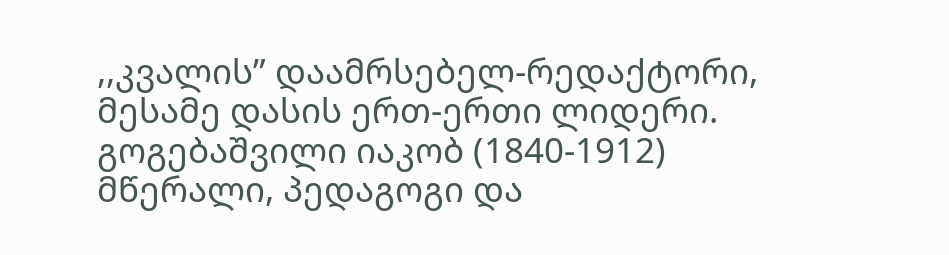,,კვალის” დაამრსებელ-რედაქტორი, მესამე დასის ერთ-ერთი ლიდერი. გოგებაშვილი იაკობ (1840-1912) მწერალი, პედაგოგი და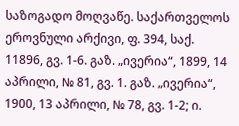საზოგადო მოღვაწე. საქართველოს ეროვნული არქივი, ფ. 394, საქ. 11896, გვ. 1-6. გაზ. „ივერია“, 1899, 14 აპრილი, № 81, გვ. 1. გაზ. „ივერია“, 1900, 13 აპრილი, № 78, გვ. 1-2; ი.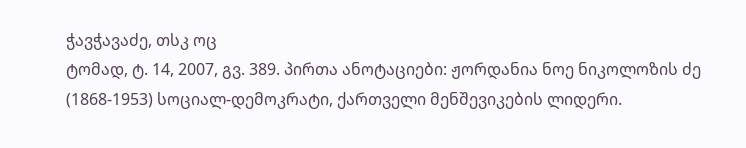ჭავჭავაძე, თსკ ოც
ტომად, ტ. 14, 2007, გვ. 389. პირთა ანოტაციები: ჟორდანია ნოე ნიკოლოზის ძე (1868-1953) სოციალ-დემოკრატი, ქართველი მენშევიკების ლიდერი.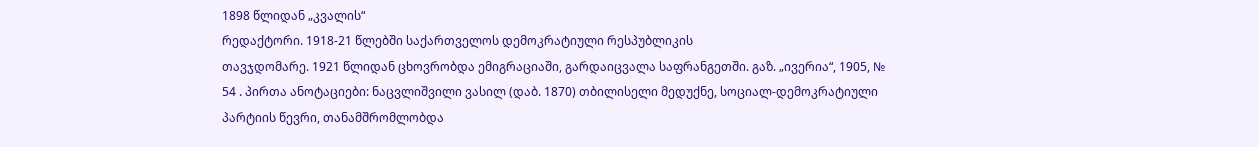1898 წლიდან „კვალის“
რედაქტორი. 1918-21 წლებში საქართველოს დემოკრატიული რესპუბლიკის
თავჯდომარე. 1921 წლიდან ცხოვრობდა ემიგრაციაში, გარდაიცვალა საფრანგეთში. გაზ. „ივერია“, 1905, № 54 . პირთა ანოტაციები: ნაცვლიშვილი ვასილ (დაბ. 1870) თბილისელი მედუქნე, სოციალ-დემოკრატიული პარტიის წევრი, თანამშრომლობდა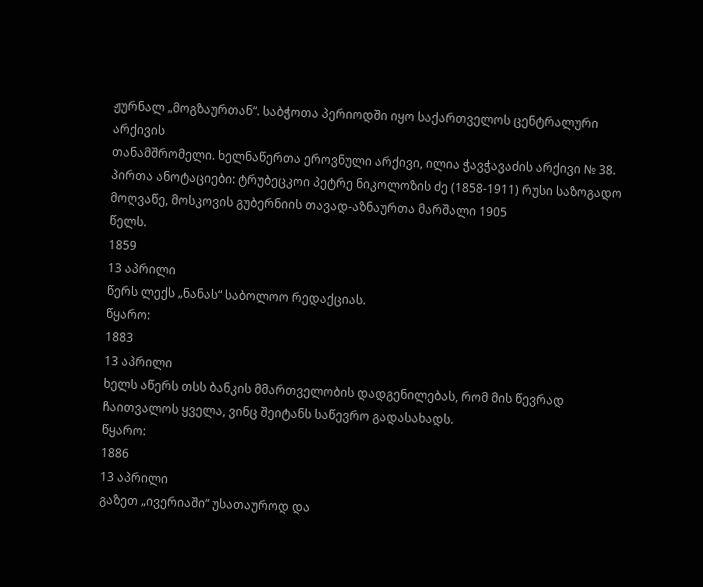ჟურნალ „მოგზაურთან“. საბჭოთა პერიოდში იყო საქართველოს ცენტრალური არქივის
თანამშრომელი. ხელნაწერთა ეროვნული არქივი, ილია ჭავჭავაძის არქივი № 38. პირთა ანოტაციები: ტრუბეცკოი პეტრე ნიკოლოზის ძე (1858-1911) რუსი საზოგადო მოღვაწე, მოსკოვის გუბერნიის თავად-აზნაურთა მარშალი 1905
წელს.
1859
13 აპრილი
წერს ლექს „ნანას“ საბოლოო რედაქციას.
წყარო:
1883
13 აპრილი
ხელს აწერს თსს ბანკის მმართველობის დადგენილებას, რომ მის წევრად
ჩაითვალოს ყველა, ვინც შეიტანს საწევრო გადასახადს.
წყარო:
1886
13 აპრილი
გაზეთ „ივერიაში“ უსათაუროდ და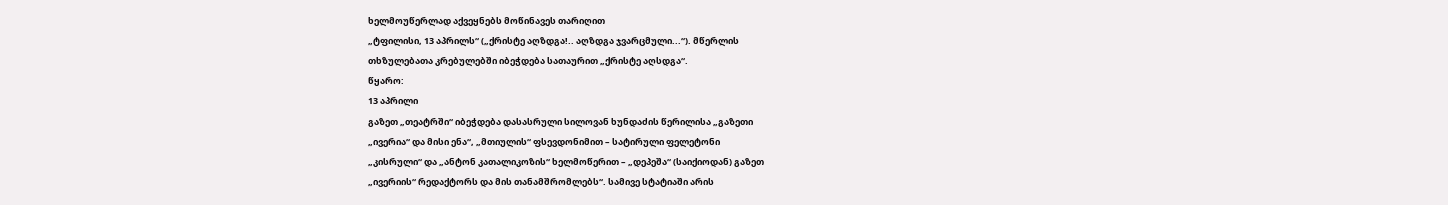ხელმოუწერლად აქვეყნებს მოწინავეს თარიღით
„ტფილისი, 13 აპრილს“ („ქრისტე აღზდგა!.. აღზდგა ჯვარცმული...“). მწერლის
თხზულებათა კრებულებში იბეჭდება სათაურით „ქრისტე აღსდგა“.
წყარო:
13 აპრილი
გაზეთ „თეატრში“ იბეჭდება დასასრული სილოვან ხუნდაძის წერილისა „გაზეთი
„ივერია“ და მისი ენა“, „მთიულის“ ფსევდონიმით – სატირული ფელეტონი
„კისრული“ და „ანტონ კათალიკოზის“ ხელმოწერით – „დეპეშა“ (საიქიოდან) გაზეთ
„ივერიის“ რედაქტორს და მის თანამშრომლებს“. სამივე სტატიაში არის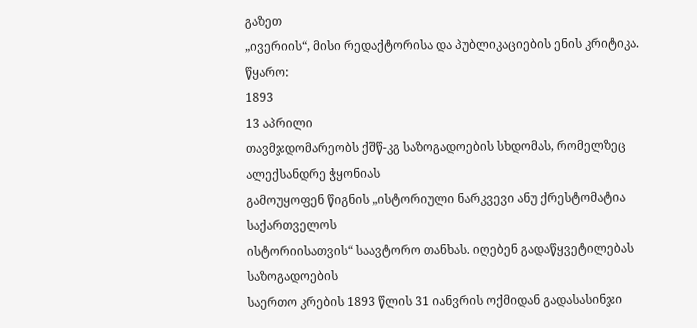გაზეთ
„ივერიის“, მისი რედაქტორისა და პუბლიკაციების ენის კრიტიკა.
წყარო:
1893
13 აპრილი
თავმჯდომარეობს ქშწ-კგ საზოგადოების სხდომას, რომელზეც ალექსანდრე ჭყონიას
გამოუყოფენ წიგნის „ისტორიული ნარკვევი ანუ ქრესტომატია საქართველოს
ისტორიისათვის“ საავტორო თანხას. იღებენ გადაწყვეტილებას საზოგადოების
საერთო კრების 1893 წლის 31 იანვრის ოქმიდან გადასასინჯი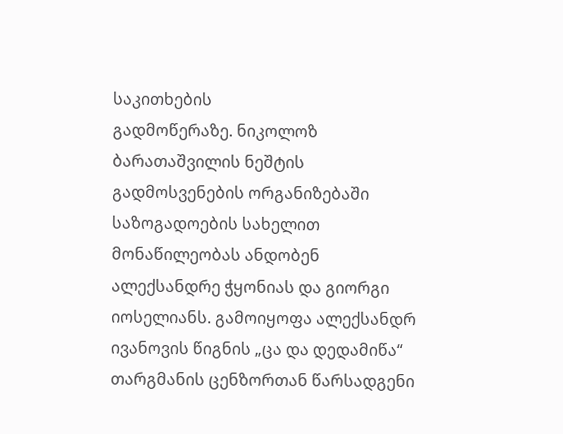საკითხების
გადმოწერაზე. ნიკოლოზ ბარათაშვილის ნეშტის გადმოსვენების ორგანიზებაში
საზოგადოების სახელით მონაწილეობას ანდობენ ალექსანდრე ჭყონიას და გიორგი
იოსელიანს. გამოიყოფა ალექსანდრ ივანოვის წიგნის „ცა და დედამიწა“
თარგმანის ცენზორთან წარსადგენი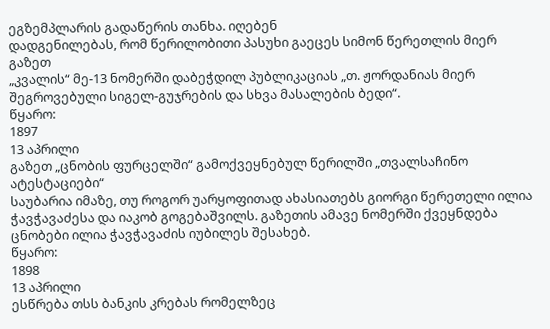ეგზემპლარის გადაწერის თანხა. იღებენ
დადგენილებას, რომ წერილობითი პასუხი გაეცეს სიმონ წერეთლის მიერ გაზეთ
„კვალის“ მე-13 ნომერში დაბეჭდილ პუბლიკაციას „თ. ჟორდანიას მიერ
შეგროვებული სიგელ-გუჯრების და სხვა მასალების ბედი“.
წყარო:
1897
13 აპრილი
გაზეთ „ცნობის ფურცელში“ გამოქვეყნებულ წერილში „თვალსაჩინო ატესტაციები“
საუბარია იმაზე, თუ როგორ უარყოფითად ახასიათებს გიორგი წერეთელი ილია
ჭავჭავაძესა და იაკობ გოგებაშვილს. გაზეთის ამავე ნომერში ქვეყნდება
ცნობები ილია ჭავჭავაძის იუბილეს შესახებ.
წყარო:
1898
13 აპრილი
ესწრება თსს ბანკის კრებას რომელზეც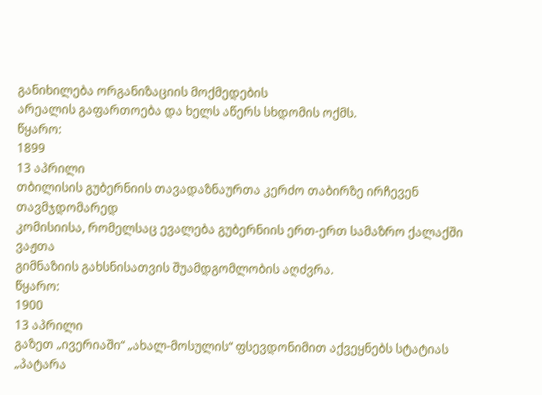განიხილება ორგანიზაციის მოქმედების
არეალის გაფართოება და ხელს აწერს სხდომის ოქმს.
წყარო:
1899
13 აპრილი
თბილისის გუბერნიის თავადაზნაურთა კერძო თაბირზე ირჩევენ თავმჯდომარედ
კომისიისა, რომელსაც ევალება გუბერნიის ერთ-ერთ სამაზრო ქალაქში ვაჟთა
გიმნაზიის გახსნისათვის შუამდგომლობის აღძვრა.
წყარო:
1900
13 აპრილი
გაზეთ „ივერიაში“ „ახალ-მოსულის“ ფსევდონიმით აქვეყნებს სტატიას „პატარა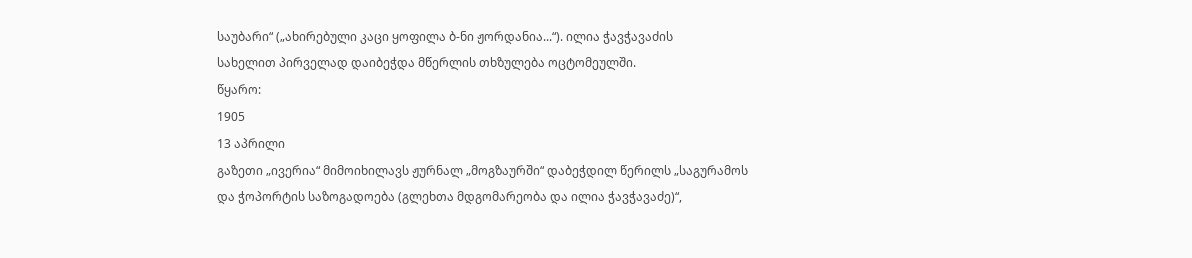საუბარი“ („ახირებული კაცი ყოფილა ბ-ნი ჟორდანია...“). ილია ჭავჭავაძის
სახელით პირველად დაიბეჭდა მწერლის თხზულება ოცტომეულში.
წყარო:
1905
13 აპრილი
გაზეთი „ივერია“ მიმოიხილავს ჟურნალ „მოგზაურში“ დაბეჭდილ წერილს „საგურამოს
და ჭოპორტის საზოგადოება (გლეხთა მდგომარეობა და ილია ჭავჭავაძე)“,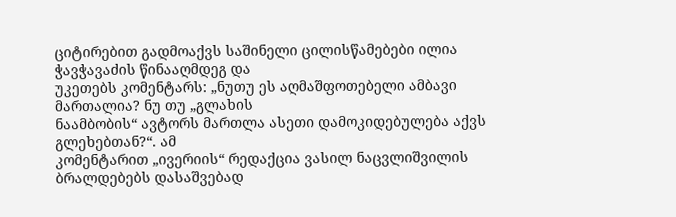ციტირებით გადმოაქვს საშინელი ცილისწამებები ილია ჭავჭავაძის წინააღმდეგ და
უკეთებს კომენტარს: „ნუთუ ეს აღმაშფოთებელი ამბავი მართალია? ნუ თუ „გლახის
ნაამბობის“ ავტორს მართლა ასეთი დამოკიდებულება აქვს გლეხებთან?“. ამ
კომენტარით „ივერიის“ რედაქცია ვასილ ნაცვლიშვილის ბრალდებებს დასაშვებად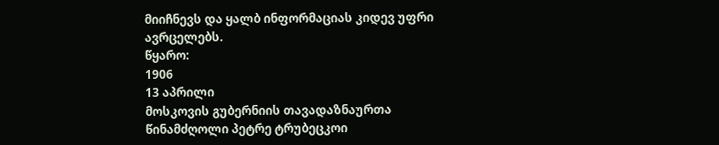მიიჩნევს და ყალბ ინფორმაციას კიდევ უფრი ავრცელებს.
წყარო:
1906
13 აპრილი
მოსკოვის გუბერნიის თავადაზნაურთა წინამძღოლი პეტრე ტრუბეცკოი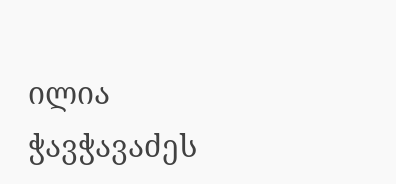ილია
ჭავჭავაძეს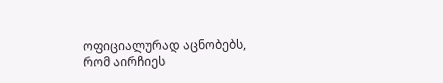ოფიციალურად აცნობებს, რომ აირჩიეს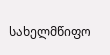სახელმწიფო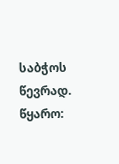საბჭოს წევრად.
წყარო: